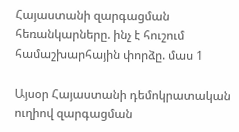Հայաստանի զարգացման հեռանկարները. ինչ է հուշում համաշխարհային փորձը. մաս 1

Այսօր Հայաստանի դեմոկրատական ուղիով զարգացման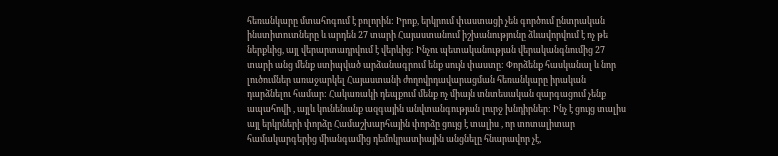հեռանկարը մտահոգում է բոլորին: Իրոք, երկրում փաստացի չեն գործում ընտրական ինստիտուտները և արդեն 27 տարի Հայաստանում իշխանությունը ձևավորվում է ոչ թե ներքևից, այլ վերարտադրվում է վերևից: Ինչու պետականության վերականգնումից 27 տարի անց մենք ստիպված արձանագրում ենք սույն փաստը: Փորձենք հասկանալ և նոր լուծումներ առաջարկել Հայաստանի ժողովրդավարացման հեռանկարը իրական դարձնելու համար: Հակառակի դեպքում մենք ոչ միայն տնտեսական զարգացում չենք ապահովի , այլև կունենանք ազգային անվտանգության լուրջ խնդիրներ: Ինչ է ցույց տալիս այլ երկրների փորձը Համաշխարհային փորձը ցույց է տալիս , որ տոտալիտար համակարգերից միանգամից դեմոկրատիային անցնելը հնարավոր չէ,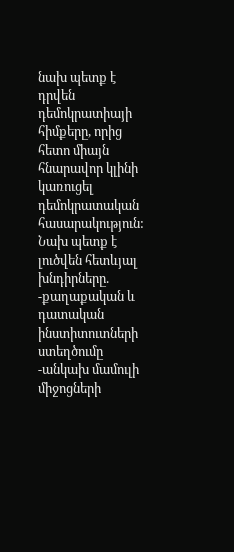նախ պետք է դրվեն դեմոկրատիայի հիմքերը, որից հետո միայն հնարավոր կլինի կառուցել դեմոկրատական հասարակություն: Նախ պետք է լուծվեն հետևյալ խնդիրները. -քաղաքական և դատական ինստիտուտների ստեղծումը -անկախ մամուլի միջոցների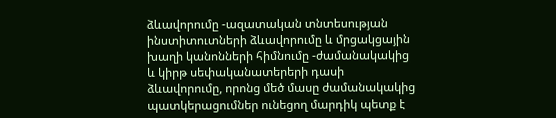ձևավորումը -ազատական տնտեսության ինստիտուտների ձևավորումը և մրցակցային խաղի կանոնների հիմնումը -ժամանակակից և կիրթ սեփականատերերի դասի ձևավորումը, որոնց մեծ մասը ժամանակակից պատկերացումներ ունեցող մարդիկ պետք է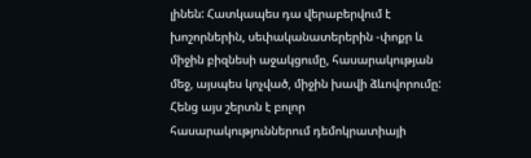լինեն: Հատկապես դա վերաբերվում է խոշորներին, սեփականատերերին -փոքր և միջին բիզնեսի աջակցումը, հասարակության մեջ, այսպես կոչված, միջին խավի ձևովորումը: Հենց այս շերտն է բոլոր հասարակություններում դեմոկրատիայի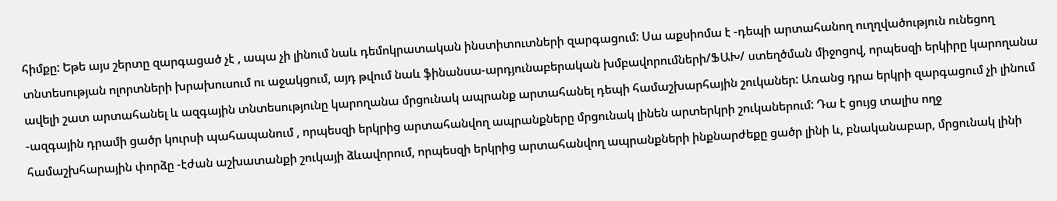հիմքը: Եթե այս շերտը զարգացած չէ , ապա չի լինում նաև դեմոկրատական ինստիտուտների զարգացում: Սա աքսիոմա է -դեպի արտահանող ուղղվածություն ունեցող տնտեսության ոլորտների խրախուսում ու աջակցում, այդ թվում նաև ֆինանսա-արդյունաբերական խմբավորումների/ՖԱԽ/ ստեղծման միջոցով, որպեսզի երկիրը կարողանա ավելի շատ արտահանել և ազգային տնտեսությունը կարողանա մրցունակ ապրանք արտահանել դեպի համաշխարհային շուկաներ: Առանց դրա երկրի զարգացում չի լինում -ազգային դրամի ցածր կուրսի պահապանում , որպեսզի երկրից արտահանվող ապրանքները մրցունակ լինեն արտերկրի շուկաներում: Դա է ցույց տալիս ողջ համաշխհարային փորձը -էժան աշխատանքի շուկայի ձևավորում, որպեսզի երկրից արտահանվող ապրանքների ինքնարժեքը ցածր լինի և, բնականաբար, մրցունակ լինի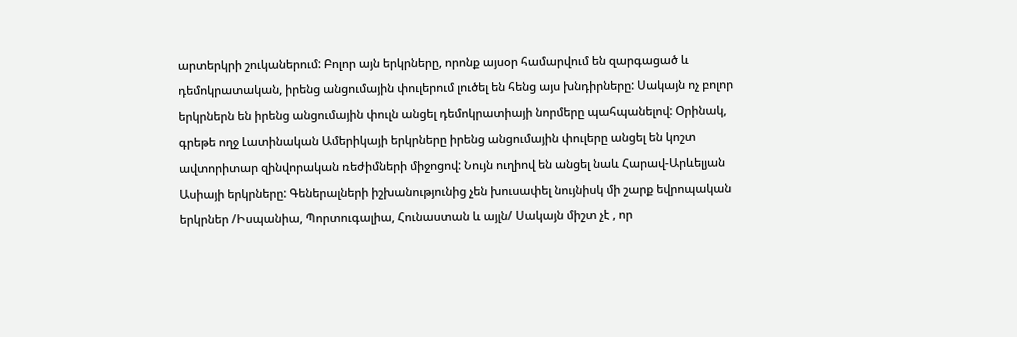արտերկրի շուկաներում: Բոլոր այն երկրները, որոնք այսօր համարվում են զարգացած և դեմոկրատական, իրենց անցումային փուլերում լուծել են հենց այս խնդիրները: Սակայն ոչ բոլոր երկրներն են իրենց անցումային փուլն անցել դեմոկրատիայի նորմերը պահպանելով: Օրինակ, գրեթե ողջ Լատինական Ամերիկայի երկրները իրենց անցումային փուլերը անցել են կոշտ ավտորիտար զինվորական ռեժիմների միջոցով: Նույն ուղիով են անցել նաև Հարավ-Արևելյան Ասիայի երկրները: Գեներալների իշխանությունից չեն խուսափել նույնիսկ մի շարք եվրոպական երկրներ /Իսպանիա, Պորտուգալիա, Հունաստան և այլն/ Սակայն միշտ չէ , որ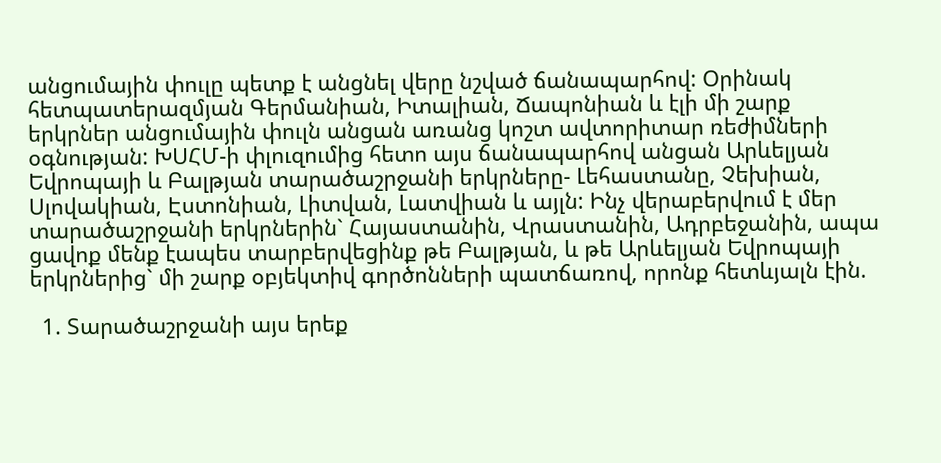անցումային փուլը պետք է անցնել վերը նշված ճանապարհով: Օրինակ հետպատերազմյան Գերմանիան, Իտալիան, Ճապոնիան և էլի մի շարք երկրներ անցումային փուլն անցան առանց կոշտ ավտորիտար ռեժիմների օգնության: ԽՍՀՄ-ի փլուզումից հետո այս ճանապարհով անցան Արևելյան Եվրոպայի և Բալթյան տարածաշրջանի երկրները- Լեհաստանը, Չեխիան, Սլովակիան, Էստոնիան, Լիտվան, Լատվիան և այլն: Ինչ վերաբերվում է մեր տարածաշրջանի երկրներին` Հայաստանին, Վրաստանին, Ադրբեջանին, ապա ցավոք մենք էապես տարբերվեցինք թե Բալթյան, և թե Արևելյան Եվրոպայի երկրներից` մի շարք օբյեկտիվ գործոնների պատճառով, որոնք հետևյալն էին.

  1. Տարածաշրջանի այս երեք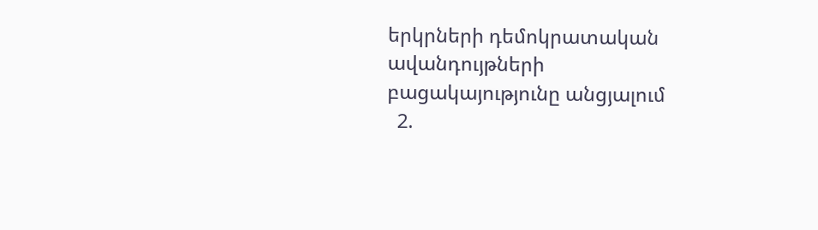երկրների դեմոկրատական ավանդույթների բացակայությունը անցյալում
  2.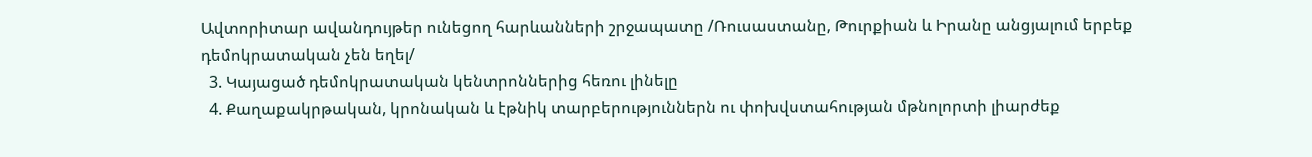Ավտորիտար ավանդույթեր ունեցող հարևանների շրջապատը /Ռուսաստանը, Թուրքիան և Իրանը անցյալում երբեք դեմոկրատական չեն եղել/
  3. Կայացած դեմոկրատական կենտրոններից հեռու լինելը
  4. Քաղաքակրթական, կրոնական և էթնիկ տարբերություններն ու փոխվստահության մթնոլորտի լիարժեք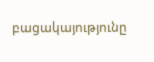բացակայությունը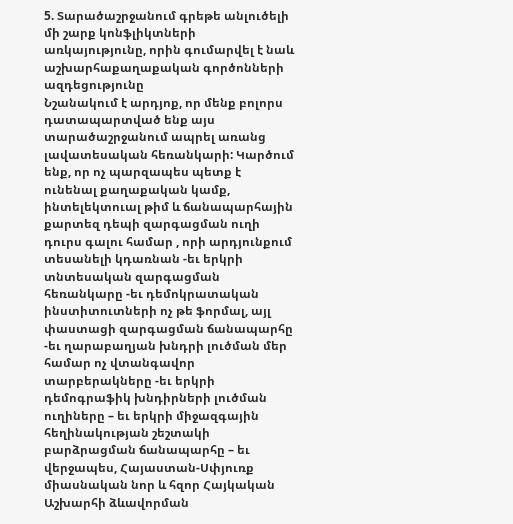5. Տարածաշրջանում գրեթե անլուծելի մի շարք կոնֆլիկտների առկայությունը, որին գումարվել է նաև աշխարհաքաղաքական գործոնների ազդեցությունը
Նշանակում է արդյոք, որ մենք բոլորս դատապարտված ենք այս տարածաշրջանում ապրել առանց լավատեսական հեռանկարի: Կարծում ենք, որ ոչ պարզապես պետք է ունենալ քաղաքական կամք, ինտելեկտուալ թիմ և ճանապարհային քարտեզ դեպի զարգացման ուղի դուրս գալու համար , որի արդյունքում տեսանելի կդառնան -եւ երկրի տնտեսական զարգացման հեռանկարը -եւ դեմոկրատական ինստիտուտների ոչ թե ֆորմալ, այլ փաստացի զարգացման ճանապարհը -եւ ղարաբաղյան խնդրի լուծման մեր համար ոչ վտանգավոր տարբերակները -եւ երկրի դեմոգրաֆիկ խնդիրների լուծման ուղիները – եւ երկրի միջազգային հեղինակության շեշտակի բարձրացման ճանապարհը – եւ վերջապես, Հայաստան-Սփյուռք միասնական նոր և հզոր Հայկական Աշխարհի ձևավորման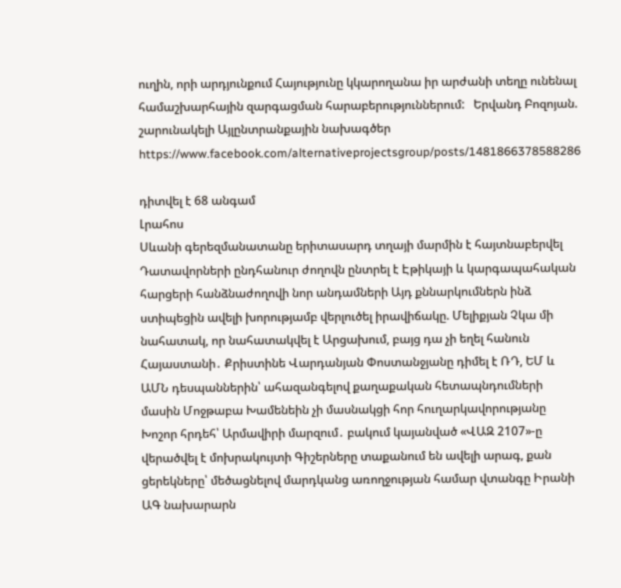ուղին, որի արդյունքում Հայությունը կկարողանա իր արժանի տեղը ունենալ համաշխարհային զարգացման հարաբերություններում:   Երվանդ Բոզոյան. շարունակելի Այլընտրանքային նախագծեր https://www.facebook.com/alternativeprojectsgroup/posts/1481866378588286

դիտվել է 68 անգամ
Լրահոս
Սևանի գերեզմանատանը երիտասարդ տղայի մարմին է հայտնաբերվել Դատավորների ընդհանուր ժողովն ընտրել է Էթիկայի և կարգապահական հարցերի հանձնաժողովի նոր անդամների Այդ քննարկումներն ինձ ստիպեցին ավելի խորությամբ վերլուծել իրավիճակը. Մելիքյան Չկա մի նահատակ, որ նահատակվել է Արցախում, բայց դա չի եղել հանուն Հայաստանի․ Քրիստինե Վարդանյան Փոստանջյանը դիմել է ՌԴ, ԵՄ և ԱՄՆ դեսպաններին՝ ահազանգելով քաղաքական հետապնդումների մասին Մոջթաբա Խամենեին չի մասնակցի հոր հուղարկավորությանը Խոշոր հրդեհ՝ Արմավիրի մարզում․ բակում կայանված «ՎԱԶ 2107»-ը վերածվել է մոխրակույտի Գիշերները տաքանում են ավելի արագ, քան ցերեկները՝ մեծացնելով մարդկանց առողջության համար վտանգը Իրանի ԱԳ նախարարն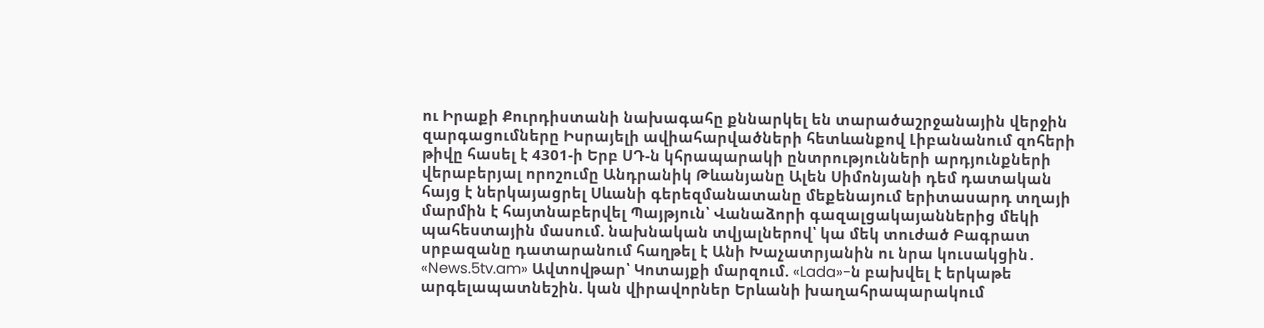ու Իրաքի Քուրդիստանի նախագահը քննարկել են տարածաշրջանային վերջին զարգացումները Իսրայելի ավիահարվածների հետևանքով Լիբանանում զոհերի թիվը հասել է 4301-ի Երբ ՍԴ-ն կհրապարակի ընտրությունների արդյունքների վերաբերյալ որոշումը Անդրանիկ Թևանյանը Ալեն Սիմոնյանի դեմ դատական հայց է ներկայացրել Սևանի գերեզմանատանը մեքենայում երիտասարդ տղայի մարմին է հայտնաբերվել Պայթյուն՝ Վանաձորի գազալցակայաններից մեկի պահեստային մասում. նախնական տվյալներով՝ կա մեկ տուժած Բագրատ սրբազանը դատարանում հաղթել է Անի Խաչատրյանին ու նրա կուսակցին․ «News.5tv.am» Ավտովթար՝ Կոտայքի մարզում. «Lada»-ն բախվել է երկաթե արգելապատնեշին. կան վիրավորներ Երևանի խաղահրապարակում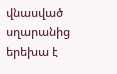վնասված սղարանից երեխա է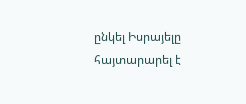ընկել Իսրայելը հայտարարել է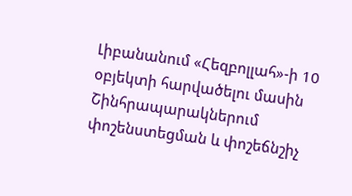Լիբանանում «Հեզբոլլահ»-ի 10 օբյեկտի հարվածելու մասին Շինհրապարակներում փոշենստեցման և փոշեճնշիչ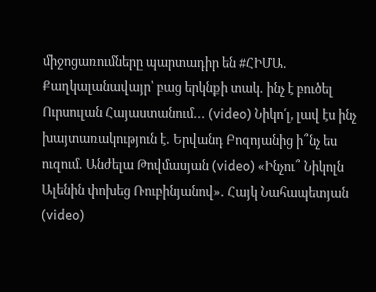միջոցառումները պարտադիր են #ՀԻՄԱ․ Քաղկալանավայր՝ բաց երկնքի տակ․ ինչ է բուծել Ուրսուլան Հայաստանում․․․ (video) Նիկո՛լ, լավ էս ինչ խայտառակություն է․ Երվանդ Բոզոյանից ի՞նչ ես ուզում․ Անժելա Թովմասյան (video) «Ինչու՞ Նիկոլն Ալենին փոխեց Ռուբինյանով»․ Հայկ Նահապետյան (video)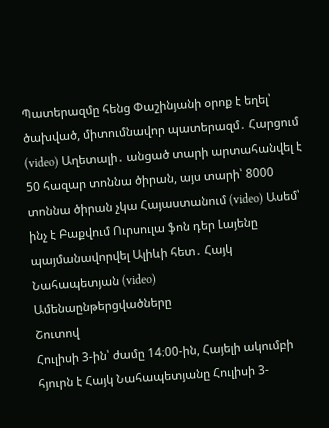Պատերազմը հենց Փաշինյանի օրոք է եղել՝ ծախված, միտումնավոր պատերազմ․ Հարցում (video) Աղետալի․ անցած տարի արտահանվել է 50 հազար տոննա ծիրան, այս տարի՝ 8000 տոննա ծիրան չկա Հայաստանում (video) Ասեմ՝ ինչ է Բաքվում Ուրսուլա ֆոն դեր Լայենը պայմանավորվել Ալիևի հետ․ Հայկ Նահապետյան (video)
Ամենաընթերցվածները
Շուտով
Հուլիսի 3-ին՝ ժամը 14։00-ին, Հայելի ակումբի հյուրն է Հայկ Նահապետյանը Հուլիսի 3-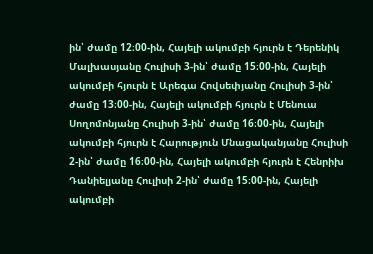ին՝ ժամը 12։00-ին, Հայելի ակումբի հյուրն է Դերենիկ Մալխասյանը Հուլիսի 3-ին՝ ժամը 15։00-ին, Հայելի ակումբի հյուրն է Արեգա Հովսեփյանը Հուլիսի 3-ին՝ ժամը 13։00-ին, Հայելի ակումբի հյուրն է Մենուա Սողոմոնյանը Հուլիսի 3-ին՝ ժամը 16։00-ին, Հայելի ակումբի հյուրն է Հարություն Մնացականյանը Հուլիսի 2-ին՝ ժամը 16։00-ին, Հայելի ակումբի հյուրն է Հենրիխ Դանիելյանը Հուլիսի 2-ին՝ ժամը 15։00-ին, Հայելի ակումբի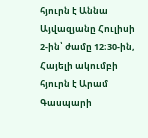հյուրն է Աննա Այվազյանը Հուլիսի 2-ին՝ ժամը 12։30-ին, Հայելի ակումբի հյուրն է Արամ Գասպարի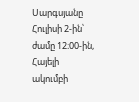Սարգսյանը Հուլիսի 2-ին՝ ժամը 12։00-ին, Հայելի ակումբի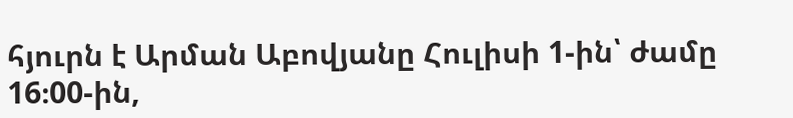հյուրն է Արման Աբովյանը Հուլիսի 1-ին՝ ժամը 16։00-ին,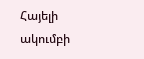Հայելի ակումբի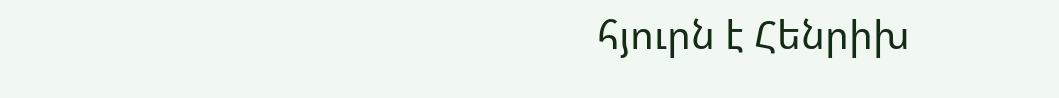հյուրն է Հենրիխ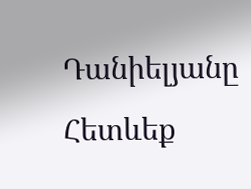Դանիելյանը
Հետևեք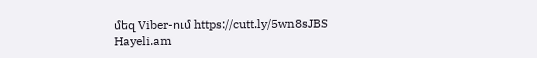մեզ Viber-ում https://cutt.ly/5wn8sJBS
Hayeli.am